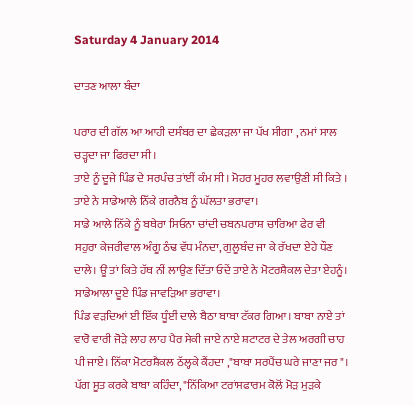Saturday 4 January 2014

ਦਾਤਣ ਆਲਾ ਬੰਦਾ

ਪਰਾਰ ਦੀ ਗੱਲ ਆ ਆਹੀ ਦਸੰਬਰ ਦਾ ਛੇਕੜਲਾ ਜਾ ਪੱਖ ਸੀਗਾ , ਨਮਾਂ ਸਾਲ ਚੜ੍ਹਦਾ ਜਾ ਫਿਰਦਾ ਸੀ।
ਤਾਏ ਨੂੰ ਦੂਜੇ ਪਿੰਡ ਦੇ ਸਰਪੰਚ ਤਾਂਈਂ ਕੰਮ ਸੀ। ਮੋਹਰ ਮੂਹਰ ਲਵਾਉਣੀ ਸੀ ਕਿਤੇ । ਤਾਏ ਨੇ ਸਾਡੇਆਲੇ ਨਿੱਕੇ ਗਰਨੈਬ ਨੂੰ ਘੱਲਤਾ ਭਰਾਵਾ।
ਸਾਡੇ ਆਲੇ ਨਿੱਕੇ ਨੂੰ ਬਥੇਰਾ ਸਿਓਨਾ ਚਾਂਦੀ ਚਬਨਪਰਾਸ਼ ਚਾਰਿਆ ਫੇਰ ਵੀ ਸਹੁਰਾ ਕੇਜਰੀਵਾਲ ਅੰਗੂ ਠੰਢ ਵੱਧ ਮੰਨਦਾ, ਗੁਲੂਬੰਦ ਜਾ ਕੇ ਰੱਖਦਾ ਏਹੇ ਧੌਣ ਦਾਲੇ। ਊਂ ਤਾਂ ਕਿਤੇ ਹੱਥ ਨੀਂ ਲਾਉਣ ਦਿੱਤਾ ਓਦੇਂ ਤਾਏ ਨੇ ਮੋਟਰਸ਼ੈਕਲ ਦੇਤਾ ਏਹਨੂੰ। ਸਾਡੇਆਲਾ ਦੂਏ ਪਿੰਡ ਜਾਵੜਿਆ ਭਰਾਵਾ।
ਪਿੰਡ ਵੜਦਿਆਂ ਈ ਇੱਕ ਧੂੰਈਂ ਦਾਲੇ ਬੈਠਾ ਬਾਬਾ ਟੱਕਰ ਗਿਆ। ਬਾਬਾ ਨਾਏ ਤਾਂ ਵਾਰੋ ਵਾਰੀ ਜੋੜੇ ਲਾਹ ਲਾਹ ਪੈਰ ਸੇਕੀ ਜਾਏ ਨਾਏ ਸ਼ਟਾਟਰ ਦੇ ਤੇਲ ਅਰਗੀ ਚਾਹ ਪੀ ਜਾਏ। ਨਿੱਕਾ ਮੋਟਰਸ਼ੈਕਲ ਠੱਲ੍ਹਕੇ ਕੈਂਹਦਾ ,"ਬਾਬਾ ਸਰਪੈਂਚ ਘਰੇ ਜਾਣਾ ਜਰ"।
ਪੱਗ ਸੂਤ ਕਰਕੇ ਬਾਬਾ ਕਹਿੰਦਾ, "ਨਿੱਕਿਆ ਟਰਾਂਸਫਾਰਮ ਕੋਲੋਂ ਮੋੜ ਮੁੜਕੇ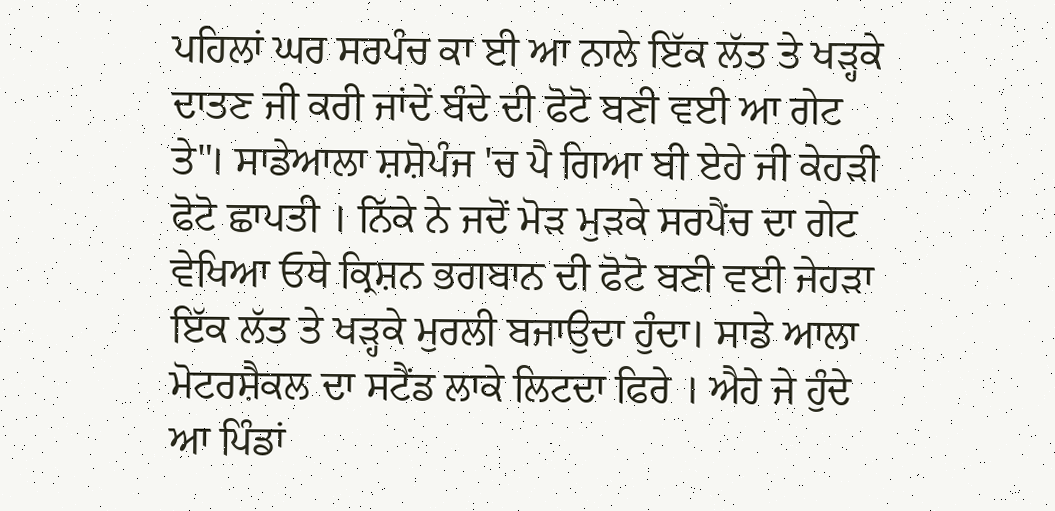ਪਹਿਲਾਂ ਘਰ ਸਰਪੰਚ ਕਾ ਈ ਆ ਨਾਲੇ ਇੱਕ ਲੱਤ ਤੇ ਖੜ੍ਹਕੇ ਦਾਤਣ ਜੀ ਕਰੀ ਜਾਂਦੇਂ ਬੰਦੇ ਦੀ ਫੋਟੋ ਬਣੀ ਵਈ ਆ ਗੇਟ ਤੇ"। ਸਾਡੇਆਲਾ ਸ਼ਸ਼ੋਪੰਜ 'ਚ ਪੈ ਗਿਆ ਬੀ ਏਹੇ ਜੀ ਕੇਹੜੀ ਫੋਟੋ ਛਾਪਤੀ । ਨਿੱਕੇ ਨੇ ਜਦੋਂ ਮੋੜ ਮੁੜਕੇ ਸਰਪੈਂਚ ਦਾ ਗੇਟ ਵੇਖਿਆ ਓਥੇ ਕ੍ਰਿਸ਼ਨ ਭਗਬਾਨ ਦੀ ਫੋਟੋ ਬਣੀ ਵਈ ਜੇਹੜਾ ਇੱਕ ਲੱਤ ਤੇ ਖੜ੍ਹਕੇ ਮੁਰਲੀ ਬਜਾਉਦਾ ਹੁੰਦਾ। ਸਾਡੇ ਆਲਾ ਮੋਟਰਸ਼ੈਕਲ ਦਾ ਸਟੈਂਡ ਲਾਕੇ ਲਿਟਦਾ ਫਿਰੇ । ਐਹੇ ਜੇ ਹੁੰਦੇ ਆ ਪਿੰਡਾਂ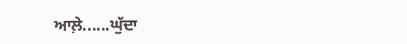ਆਲ਼ੇ......ਘੁੱਦਾ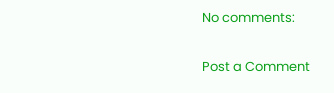No comments:

Post a Comment